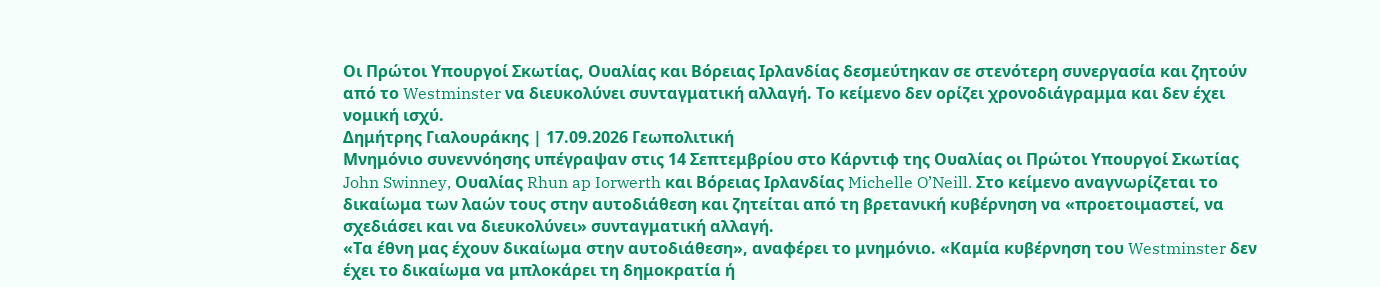Οι Πρώτοι Υπουργοί Σκωτίας, Ουαλίας και Βόρειας Ιρλανδίας δεσμεύτηκαν σε στενότερη συνεργασία και ζητούν από το Westminster να διευκολύνει συνταγματική αλλαγή. Το κείμενο δεν ορίζει χρονοδιάγραμμα και δεν έχει νομική ισχύ.
Δημήτρης Γιαλουράκης | 17.09.2026 Γεωπολιτική
Μνημόνιο συνεννόησης υπέγραψαν στις 14 Σεπτεμβρίου στο Κάρντιφ της Ουαλίας οι Πρώτοι Υπουργοί Σκωτίας John Swinney, Ουαλίας Rhun ap Iorwerth και Βόρειας Ιρλανδίας Michelle O’Neill. Στο κείμενο αναγνωρίζεται το δικαίωμα των λαών τους στην αυτοδιάθεση και ζητείται από τη βρετανική κυβέρνηση να «προετοιμαστεί, να σχεδιάσει και να διευκολύνει» συνταγματική αλλαγή.
«Τα έθνη μας έχουν δικαίωμα στην αυτοδιάθεση», αναφέρει το μνημόνιο. «Καμία κυβέρνηση του Westminster δεν έχει το δικαίωμα να μπλοκάρει τη δημοκρατία ή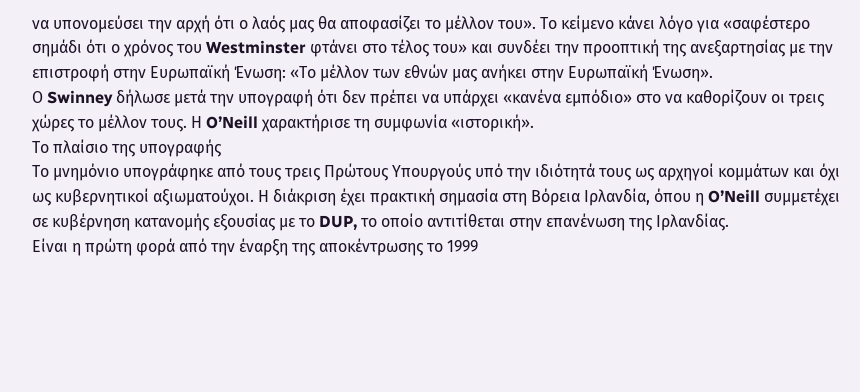να υπονομεύσει την αρχή ότι ο λαός μας θα αποφασίζει το μέλλον του». Το κείμενο κάνει λόγο για «σαφέστερο σημάδι ότι ο χρόνος του Westminster φτάνει στο τέλος του» και συνδέει την προοπτική της ανεξαρτησίας με την επιστροφή στην Ευρωπαϊκή Ένωση: «Το μέλλον των εθνών μας ανήκει στην Ευρωπαϊκή Ένωση».
Ο Swinney δήλωσε μετά την υπογραφή ότι δεν πρέπει να υπάρχει «κανένα εμπόδιο» στο να καθορίζουν οι τρεις χώρες το μέλλον τους. Η O’Neill χαρακτήρισε τη συμφωνία «ιστορική».
Το πλαίσιο της υπογραφής
Το μνημόνιο υπογράφηκε από τους τρεις Πρώτους Υπουργούς υπό την ιδιότητά τους ως αρχηγοί κομμάτων και όχι ως κυβερνητικοί αξιωματούχοι. Η διάκριση έχει πρακτική σημασία στη Βόρεια Ιρλανδία, όπου η O’Neill συμμετέχει σε κυβέρνηση κατανομής εξουσίας με το DUP, το οποίο αντιτίθεται στην επανένωση της Ιρλανδίας.
Είναι η πρώτη φορά από την έναρξη της αποκέντρωσης το 1999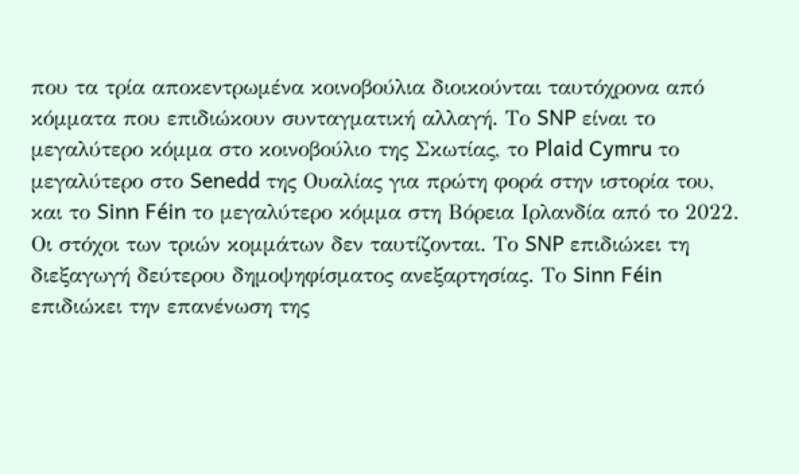που τα τρία αποκεντρωμένα κοινοβούλια διοικούνται ταυτόχρονα από κόμματα που επιδιώκουν συνταγματική αλλαγή. Το SNP είναι το μεγαλύτερο κόμμα στο κοινοβούλιο της Σκωτίας, το Plaid Cymru το μεγαλύτερο στο Senedd της Ουαλίας για πρώτη φορά στην ιστορία του, και το Sinn Féin το μεγαλύτερο κόμμα στη Βόρεια Ιρλανδία από το 2022.
Οι στόχοι των τριών κομμάτων δεν ταυτίζονται. Το SNP επιδιώκει τη διεξαγωγή δεύτερου δημοψηφίσματος ανεξαρτησίας. Το Sinn Féin επιδιώκει την επανένωση της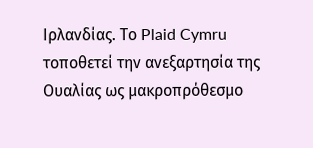Ιρλανδίας. Το Plaid Cymru τοποθετεί την ανεξαρτησία της Ουαλίας ως μακροπρόθεσμο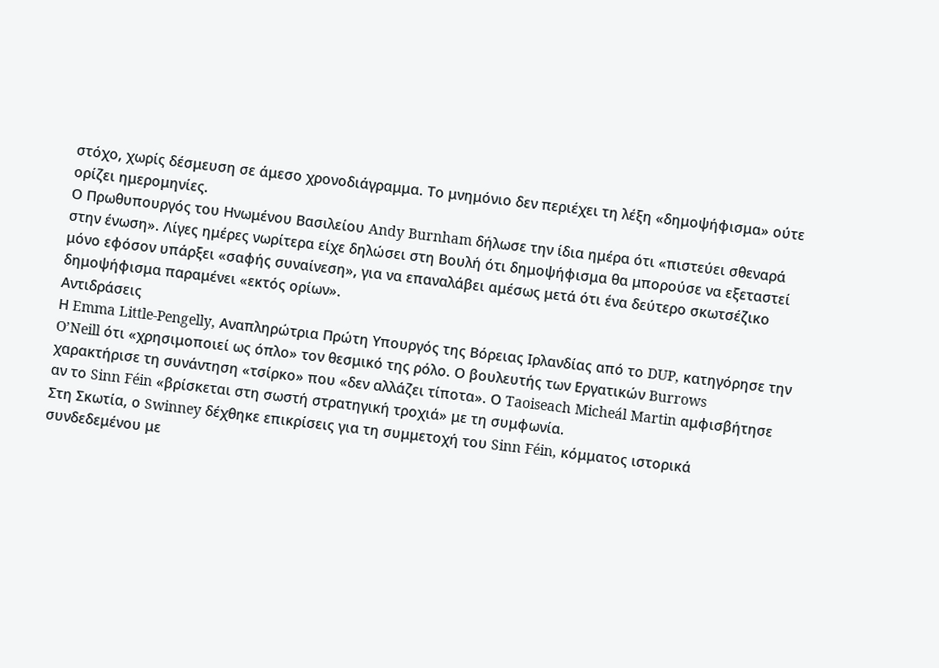στόχο, χωρίς δέσμευση σε άμεσο χρονοδιάγραμμα. Το μνημόνιο δεν περιέχει τη λέξη «δημοψήφισμα» ούτε ορίζει ημερομηνίες.
Ο Πρωθυπουργός του Ηνωμένου Βασιλείου Andy Burnham δήλωσε την ίδια ημέρα ότι «πιστεύει σθεναρά στην ένωση». Λίγες ημέρες νωρίτερα είχε δηλώσει στη Βουλή ότι δημοψήφισμα θα μπορούσε να εξεταστεί μόνο εφόσον υπάρξει «σαφής συναίνεση», για να επαναλάβει αμέσως μετά ότι ένα δεύτερο σκωτσέζικο δημοψήφισμα παραμένει «εκτός ορίων».
Αντιδράσεις
Η Emma Little-Pengelly, Αναπληρώτρια Πρώτη Υπουργός της Βόρειας Ιρλανδίας από το DUP, κατηγόρησε την O’Neill ότι «χρησιμοποιεί ως όπλο» τον θεσμικό της ρόλο. Ο βουλευτής των Εργατικών Burrows χαρακτήρισε τη συνάντηση «τσίρκο» που «δεν αλλάζει τίποτα». Ο Taoiseach Micheál Martin αμφισβήτησε αν το Sinn Féin «βρίσκεται στη σωστή στρατηγική τροχιά» με τη συμφωνία.
Στη Σκωτία, ο Swinney δέχθηκε επικρίσεις για τη συμμετοχή του Sinn Féin, κόμματος ιστορικά συνδεδεμένου με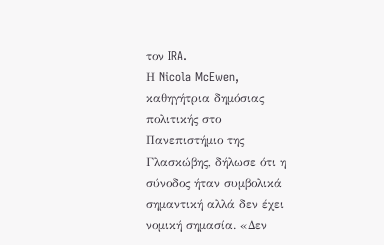τον IRA.
Η Nicola McEwen, καθηγήτρια δημόσιας πολιτικής στο Πανεπιστήμιο της Γλασκώβης, δήλωσε ότι η σύνοδος ήταν συμβολικά σημαντική αλλά δεν έχει νομική σημασία. «Δεν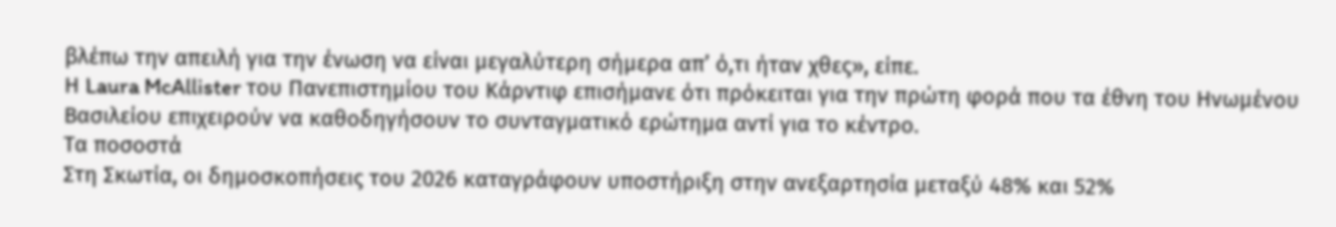βλέπω την απειλή για την ένωση να είναι μεγαλύτερη σήμερα απ’ ό,τι ήταν χθες», είπε.
Η Laura McAllister του Πανεπιστημίου του Κάρντιφ επισήμανε ότι πρόκειται για την πρώτη φορά που τα έθνη του Ηνωμένου Βασιλείου επιχειρούν να καθοδηγήσουν το συνταγματικό ερώτημα αντί για το κέντρο.
Τα ποσοστά
Στη Σκωτία, οι δημοσκοπήσεις του 2026 καταγράφουν υποστήριξη στην ανεξαρτησία μεταξύ 48% και 52%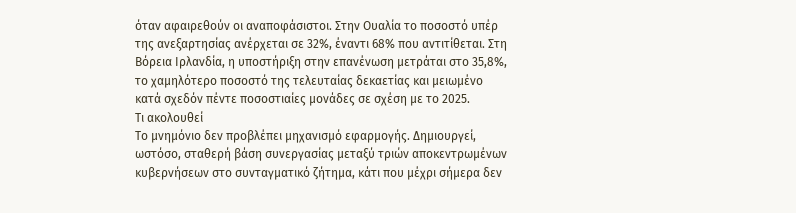όταν αφαιρεθούν οι αναποφάσιστοι. Στην Ουαλία το ποσοστό υπέρ της ανεξαρτησίας ανέρχεται σε 32%, έναντι 68% που αντιτίθεται. Στη Βόρεια Ιρλανδία, η υποστήριξη στην επανένωση μετράται στο 35,8%, το χαμηλότερο ποσοστό της τελευταίας δεκαετίας και μειωμένο κατά σχεδόν πέντε ποσοστιαίες μονάδες σε σχέση με το 2025.
Τι ακολουθεί
Το μνημόνιο δεν προβλέπει μηχανισμό εφαρμογής. Δημιουργεί, ωστόσο, σταθερή βάση συνεργασίας μεταξύ τριών αποκεντρωμένων κυβερνήσεων στο συνταγματικό ζήτημα, κάτι που μέχρι σήμερα δεν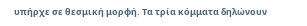υπήρχε σε θεσμική μορφή. Τα τρία κόμματα δηλώνουν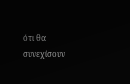ότι θα συνεχίσουν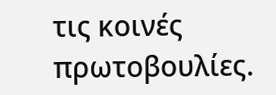τις κοινές πρωτοβουλίες.